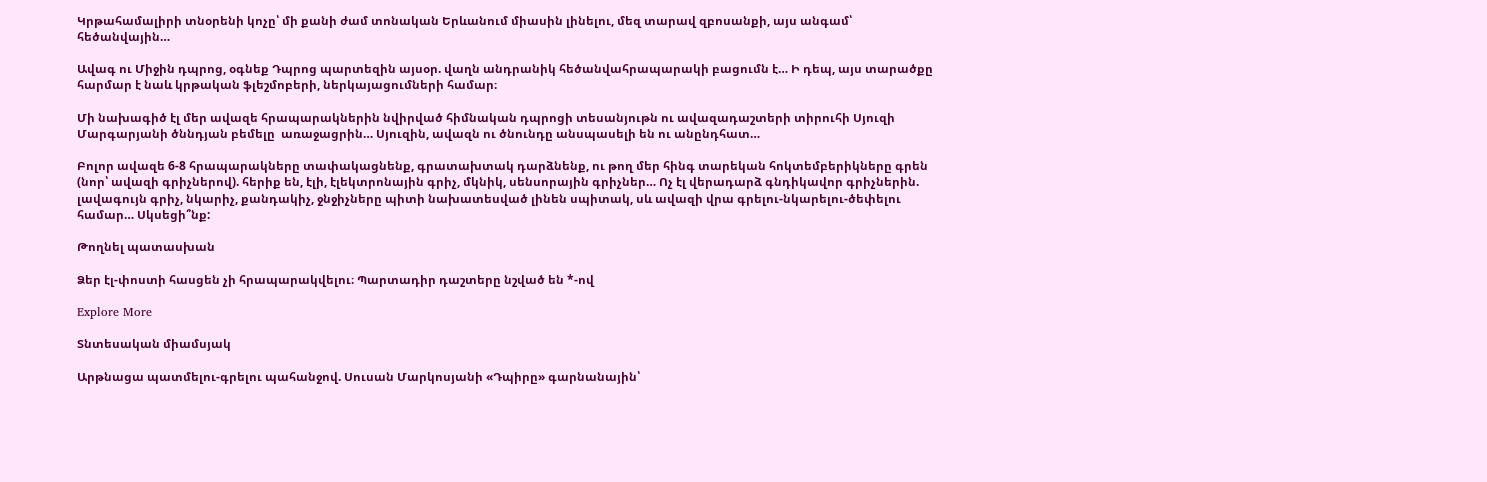Կրթահամալիրի տնօրենի կոչը՝ մի քանի ժամ տոնական Երևանում միասին լինելու, մեզ տարավ զբոսանքի, այս անգամ՝ հեծանվային…

Ավագ ու Միջին դպրոց, օգնեք Դպրոց պարտեզին այսօր. վաղն անդրանիկ հեծանվահրապարակի բացումն է… Ի դեպ, այս տարածքը հարմար է նաև կրթական ֆլեշմոբերի, ներկայացումների համար։

Մի նախագիծ էլ մեր ավազե հրապարակներին նվիրված հիմնական դպրոցի տեսանյութն ու ավազադաշտերի տիրուհի Սյուզի Մարգարյանի ծննդյան բեմելը  առաջացրին… Սյուզին, ավազն ու ծնունդը անսպասելի են ու անընդհատ…

Բոլոր ավազե 6-8 հրապարակները տափակացնենք, գրատախտակ դարձնենք, ու թող մեր հինգ տարեկան հոկտեմբերիկները գրեն (նոր՝ ավազի գրիչներով). հերիք են, էլի, էլեկտրոնային գրիչ, մկնիկ, սենսորային գրիչներ… Ոչ էլ վերադարձ գնդիկավոր գրիչներին. լավագույն գրիչ, նկարիչ, քանդակիչ, ջնջիչները պիտի նախատեսված լինեն սպիտակ, սև ավազի վրա գրելու-նկարելու-ծեփելու համար… Սկսեցի՞նք:

Թողնել պատասխան

Ձեր էլ-փոստի հասցեն չի հրապարակվելու։ Պարտադիր դաշտերը նշված են *-ով

Explore More

Տնտեսական միամսյակ

Արթնացա պատմելու-գրելու պահանջով. Սուսան Մարկոսյանի «Դպիրը» գարնանային՝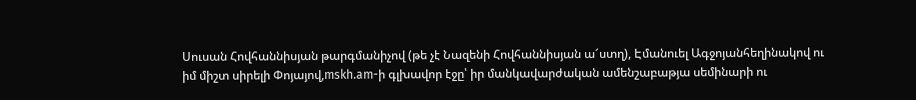Սուսան Հովհաննիսյան թարգմանիչով (թե չէ Նազենի Հովհաննիսյան ա՜ստղ), Էմանուել Ագջոյանհեղինակով ու իմ միշտ սիրելի Փոյայով,mskh.am-ի գլխավոր էջը՝ իր մանկավարժական ամենշաբաթյա սեմինարի ու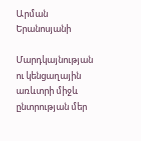Արման Երանոսյանի

Մարդկայնության ու կենցաղային առևտրի միջև ընտրության մեր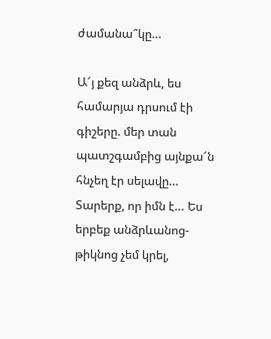ժամանա՞կը…

Ա՜յ քեզ անձրև, ես համարյա դրսում էի գիշերը. մեր տան պատշգամբից այնքա՜ն հնչեղ էր սելավը… Տարերք, որ իմն է… Ես երբեք անձրևանոց-թիկնոց չեմ կրել,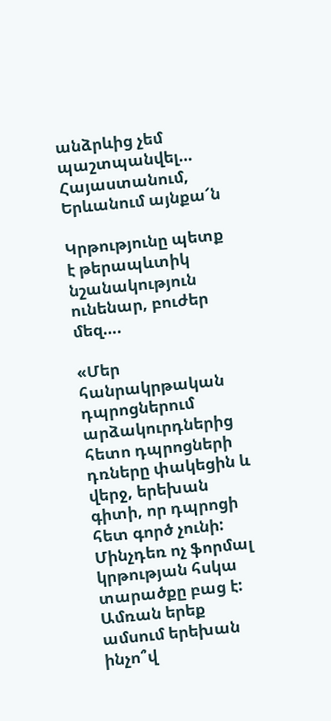անձրևից չեմ պաշտպանվել… Հայաստանում, Երևանում այնքա՜ն

Կրթությունը պետք է թերապևտիկ նշանակություն ունենար, բուժեր մեզ….

«Մեր հանրակրթական դպրոցներում արձակուրդներից հետո դպրոցների դռները փակեցին և վերջ, երեխան գիտի, որ դպրոցի հետ գործ չունի: Մինչդեռ ոչ ֆորմալ կրթության հսկա տարածքը բաց է: Ամռան երեք ամսում երեխան ինչո՞վ